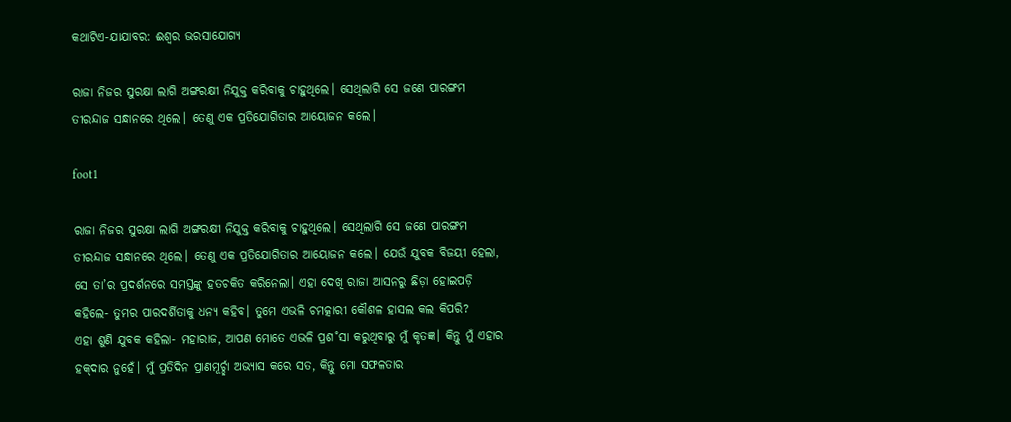କଥାଟିଏ-ଯାଯାବର: ଈଶ୍ବର ଭରସାଯୋଗ୍ୟ

ରାଜା ନିଜର ସୁରକ୍ଷା ଲାଗି ଅଙ୍ଗରକ୍ଷୀ ନିଯୁକ୍ତ କରିବାକୁ ଚାହୁଥିଲେ। ସେଥିଲାଗି ସେ ଜଣେ ପାରଙ୍ଗମ ତୀରନ୍ଦାଜ ସନ୍ଧାନରେ ଥିଲେ। ତେଣୁ ଏକ ପ୍ରତିଯୋଗିତାର ଆୟୋଜନ କଲେ।

foot1

ରାଜା ନିଜର ସୁରକ୍ଷା ଲାଗି ଅଙ୍ଗରକ୍ଷୀ ନିଯୁକ୍ତ କରିବାକୁ ଚାହୁଥିଲେ। ସେଥିଲାଗି ସେ ଜଣେ ପାରଙ୍ଗମ ତୀରନ୍ଦାଜ ସନ୍ଧାନରେ ଥିଲେ। ତେଣୁ ଏକ ପ୍ରତିଯୋଗିତାର ଆୟୋଜନ କଲେ। ଯେଉଁ ଯୁବକ ବିଜୟୀ ହେଲା, ସେ ତା’ର ପ୍ରଦର୍ଶନରେ ସମସ୍ତଙ୍କୁ ହତଚକିତ କରିନେଲା। ଏହା ଦେଖି ରାଜା ଆସନରୁ ଛିଡ଼ା ହୋଇପଡ଼ି କହିଲେ- ତୁମର ପାରଦର୍ଶିତାକୁ ଧନ୍ୟ କହିବ। ତୁମେ ଏଭଳି ଚମତ୍କାରୀ କୌଶଳ ହାସଲ କଲ କିପରି?
ଏହା ଶୁଣି ଯୁବକ କହିଲା- ମହାରାଜ, ଆପଣ ମୋତେ ଏଭଳି ପ୍ରଶ˚ସା କରୁଥିବାରୁ ମୁଁ କୃତଜ୍ଞ। କିନ୍ତୁ ମୁଁ ଏହାର ହକ୍‌ଦାର ନୁହେଁ। ମୁଁ ପ୍ରତିଦିନ ପ୍ରାଣମୂର୍ଚ୍ଛା ଅଭ୍ୟାସ କରେ ସତ, କିନ୍ତୁ ମୋ ସଫଳତାର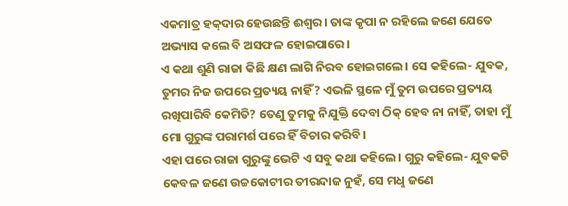ଏକମାତ୍ର ହକ୍‌ଦାର ହେଉଛନ୍ତି ଈଶ୍ବର। ତାଙ୍କ କୃପା ନ ରହିଲେ ଜଣେ ଯେତେ ଅଭ୍ୟାସ କଲେ ବି ଅସଫଳ ହୋଇପାରେ।
ଏ କଥା ଶୁଣି ରାଜା କିଛି କ୍ଷଣ ଲାଗି ନିରବ ହୋଇଗଲେ। ସେ କହିଲେ- ଯୁବକ, ତୁମର ନିଜ ଉପରେ ପ୍ରତ୍ୟୟ ନାହିଁ? ଏଭଳି ସ୍ଥଳେ ମୁଁ ତୁମ ଉପରେ ପ୍ରତ୍ୟୟ ରଖିପାରିବି କେମିତି? ତେଣୁ ତୁମକୁ ନିଯୁକ୍ତି ଦେବା ଠିକ୍‌ ହେବ ନା ନାହିଁ, ତାହା ମୁଁ ମୋ ଗୁରୁଙ୍କ ପରାମର୍ଶ ପରେ ହିଁ ବିଚାର କରିବି।
ଏହା ପରେ ରାଜା ଗୁରୁଙ୍କୁ ଭେଟି ଏ ସବୁ କଥା କହିଲେ। ଗୁରୁ କହିଲେ- ଯୁବକଟି କେବଳ ଜଣେ ଉଚ୍ଚକୋଟୀର ତୀରନ୍ଦାଜ ନୁହଁ, ସେ ମଧୢ ଜଣେ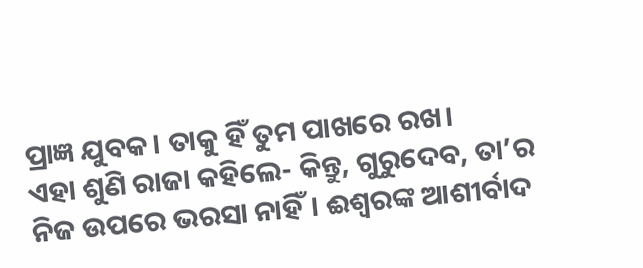ପ୍ରାଜ୍ଞ ଯୁବକ। ତାକୁ ହିଁ ତୁମ ପାଖରେ ରଖ।
ଏହା ଶୁଣି ରାଜା କହିଲେ- କିନ୍ତୁ, ଗୁରୁଦେବ, ତା’ର ନିଜ ଉପରେ ଭରସା ନାହିଁ। ଈଶ୍ବରଙ୍କ ଆଶୀର୍ବାଦ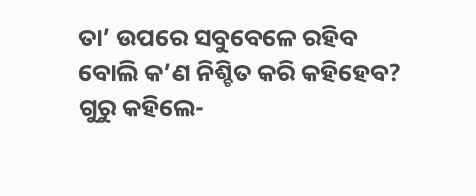ତା’ ଉପରେ ସବୁବେଳେ ରହିବ ବୋଲି କ’ଣ ନିଶ୍ଚିତ କରି କହିହେବ?
ଗୁରୁ କହିଲେ-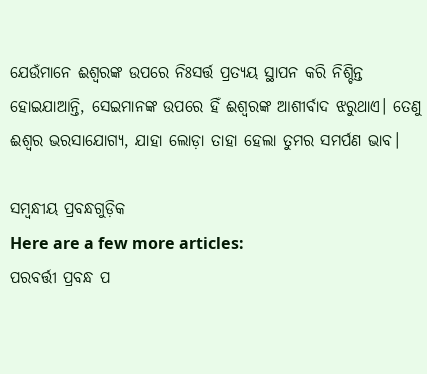ଯେଉଁମାନେ ଈଶ୍ବରଙ୍କ ଉପରେ ନିଃସର୍ତ୍ତ ପ୍ରତ୍ୟୟ ସ୍ଥାପନ କରି ନିଶ୍ଚିନ୍ତ ହୋଇଯାଆନ୍ତି, ସେଇମାନଙ୍କ ଉପରେ ହିଁ ଈଶ୍ବରଙ୍କ ଆଶୀର୍ବାଦ ଝରୁଥାଏ। ତେଣୁ ଈଶ୍ବର ଭରସାଯୋଗ୍ୟ, ଯାହା ଲୋଡ଼ା ତାହା ହେଲା ତୁମର ସମର୍ପଣ ଭାବ।

ସମ୍ବନ୍ଧୀୟ ପ୍ରବନ୍ଧଗୁଡ଼ିକ
Here are a few more articles:
ପରବର୍ତ୍ତୀ ପ୍ରବନ୍ଧ ପ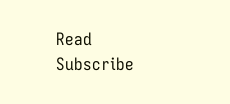Read
Subscribe